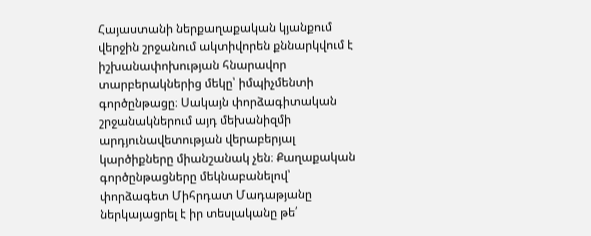Հայաստանի ներքաղաքական կյանքում վերջին շրջանում ակտիվորեն քննարկվում է իշխանափոխության հնարավոր տարբերակներից մեկը՝ իմպիչմենտի գործընթացը։ Սակայն փորձագիտական շրջանակներում այդ մեխանիզմի արդյունավետության վերաբերյալ կարծիքները միանշանակ չեն։ Քաղաքական գործընթացները մեկնաբանելով՝ փորձագետ Միհրդատ Մադաթյանը ներկայացրել է իր տեսլականը թե՛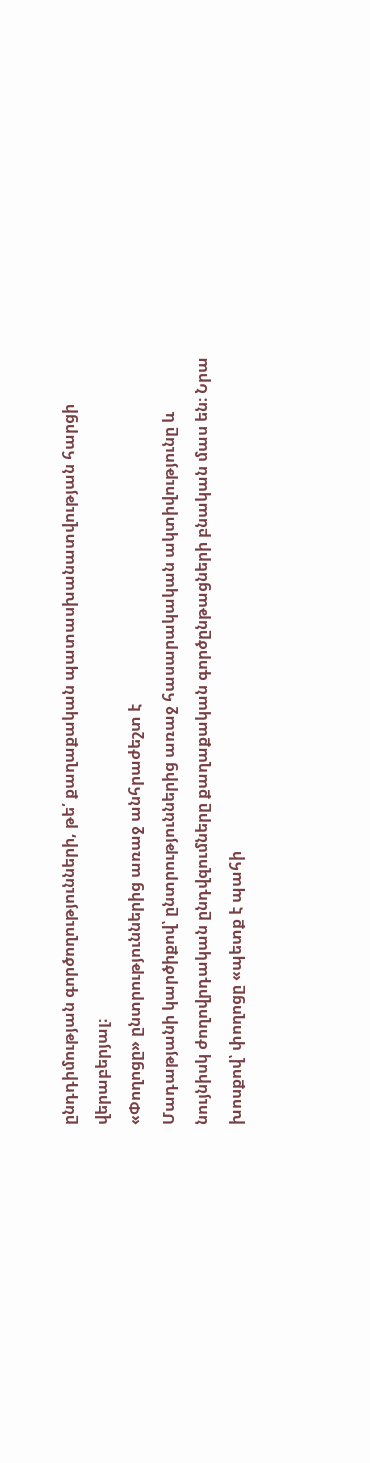ընդդիմության գործողությունների, թե՛ քաղաքական պատասխանատվության հարցի վերաբերյալ։
«Փողոցը» ընտրություններից առաջ անհրաժեշտ է
Մադաթյանի կարծիքով՝ ընտրություններից առաջ հասարակական ակտիվությունը և նույնիսկ ժողովրդական ընդվզումները քաղաքական գործընթացների բնական մաս են։ Նրա խոսքով՝ փողոցը «պետք է պահի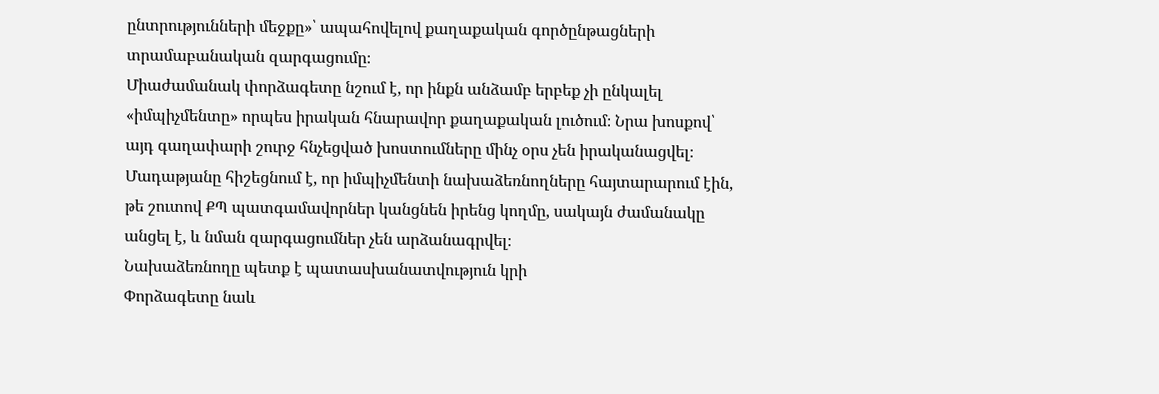ընտրությունների մեջքը»՝ ապահովելով քաղաքական գործընթացների տրամաբանական զարգացումը։
Միաժամանակ փորձագետը նշում է, որ ինքն անձամբ երբեք չի ընկալել «իմպիչմենտը» որպես իրական հնարավոր քաղաքական լուծում։ Նրա խոսքով՝ այդ գաղափարի շուրջ հնչեցված խոստումները մինչ օրս չեն իրականացվել։ Մադաթյանը հիշեցնում է, որ իմպիչմենտի նախաձեռնողները հայտարարում էին, թե շուտով ՔՊ պատգամավորներ կանցնեն իրենց կողմը, սակայն ժամանակը անցել է, և նման զարգացումներ չեն արձանագրվել։
Նախաձեռնողը պետք է պատասխանատվություն կրի
Փորձագետը նաև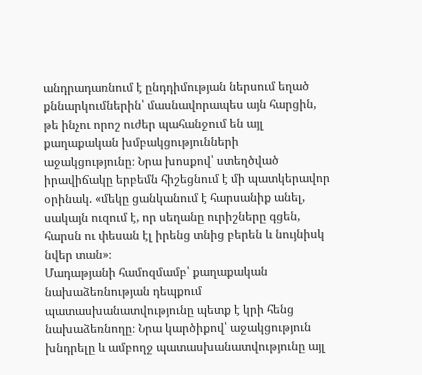անդրադառնում է ընդդիմության ներսում եղած քննարկումներին՝ մասնավորապես այն հարցին, թե ինչու որոշ ուժեր պահանջում են այլ քաղաքական խմբակցությունների աջակցությունը։ Նրա խոսքով՝ ստեղծված իրավիճակը երբեմն հիշեցնում է մի պատկերավոր օրինակ. «մեկը ցանկանում է հարսանիք անել, սակայն ուզում է, որ սեղանը ուրիշները գցեն, հարսն ու փեսան էլ իրենց տնից բերեն և նույնիսկ նվեր տան»։
Մադաթյանի համոզմամբ՝ քաղաքական նախաձեռնության դեպքում պատասխանատվությունը պետք է կրի հենց նախաձեռնողը։ Նրա կարծիքով՝ աջակցություն խնդրելը և ամբողջ պատասխանատվությունը այլ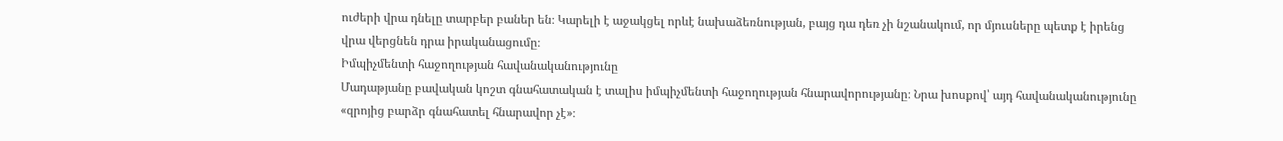ուժերի վրա դնելը տարբեր բաներ են։ Կարելի է աջակցել որևէ նախաձեռնության, բայց դա դեռ չի նշանակում, որ մյուսները պետք է իրենց վրա վերցնեն դրա իրականացումը։
Իմպիչմենտի հաջողության հավանականությունը
Մադաթյանը բավական կոշտ գնահատական է տալիս իմպիչմենտի հաջողության հնարավորությանը։ Նրա խոսքով՝ այդ հավանականությունը «զրոյից բարձր գնահատել հնարավոր չէ»։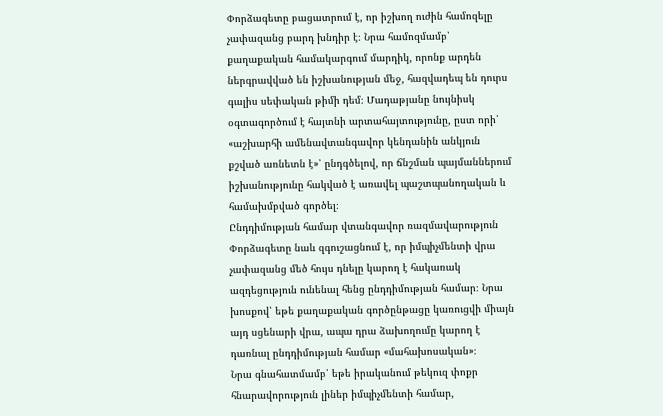Փորձագետը բացատրում է, որ իշխող ուժին համոզելը չափազանց բարդ խնդիր է։ Նրա համոզմամբ՝ քաղաքական համակարգում մարդիկ, որոնք արդեն ներգրավված են իշխանության մեջ, հազվադեպ են դուրս գալիս սեփական թիմի դեմ։ Մադաթյանը նույնիսկ օգտագործում է հայտնի արտահայտությունը, ըստ որի՝ «աշխարհի ամենավտանգավոր կենդանին անկյուն քշված առնետն է»՝ ընդգծելով, որ ճնշման պայմաններում իշխանությունը հակված է առավել պաշտպանողական և համախմբված գործել։
Ընդդիմության համար վտանգավոր ռազմավարություն
Փորձագետը նաև զգուշացնում է, որ իմպիչմենտի վրա չափազանց մեծ հույս դնելը կարող է հակառակ ազդեցություն ունենալ հենց ընդդիմության համար։ Նրա խոսքով՝ եթե քաղաքական գործընթացը կառուցվի միայն այդ սցենարի վրա, ապա դրա ձախողումը կարող է դառնալ ընդդիմության համար «մահախոսական»։
Նրա գնահատմամբ՝ եթե իրականում թեկուզ փոքր հնարավորություն լիներ իմպիչմենտի համար,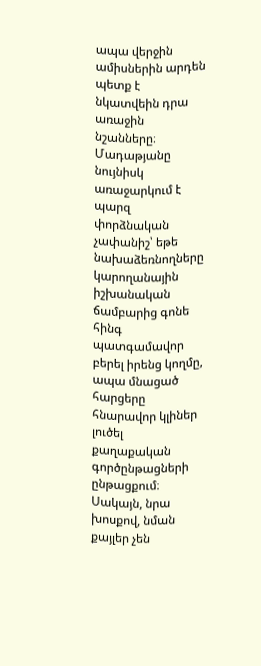ապա վերջին ամիսներին արդեն պետք է նկատվեին դրա առաջին նշանները։ Մադաթյանը նույնիսկ առաջարկում է պարզ փորձնական չափանիշ՝ եթե նախաձեռնողները կարողանային իշխանական ճամբարից գոնե հինգ պատգամավոր բերել իրենց կողմը, ապա մնացած հարցերը հնարավոր կլիներ լուծել քաղաքական գործընթացների ընթացքում։ Սակայն, նրա խոսքով, նման քայլեր չեն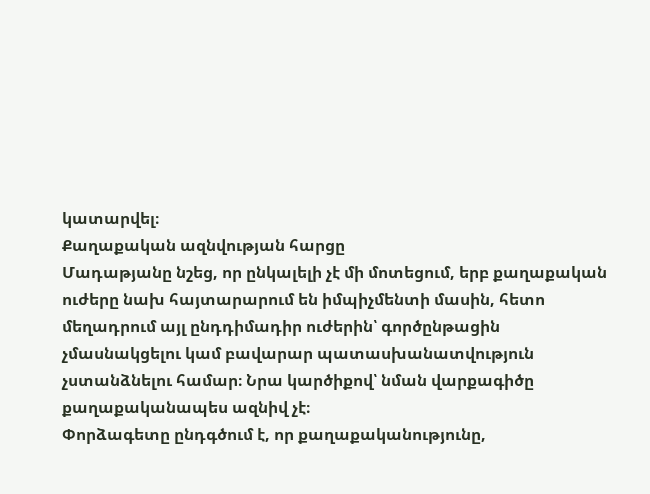կատարվել։
Քաղաքական ազնվության հարցը
Մադաթյանը նշեց, որ ընկալելի չէ մի մոտեցում, երբ քաղաքական ուժերը նախ հայտարարում են իմպիչմենտի մասին, հետո մեղադրում այլ ընդդիմադիր ուժերին՝ գործընթացին չմասնակցելու կամ բավարար պատասխանատվություն չստանձնելու համար։ Նրա կարծիքով՝ նման վարքագիծը քաղաքականապես ազնիվ չէ։
Փորձագետը ընդգծում է, որ քաղաքականությունը,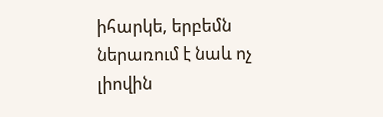իհարկե, երբեմն ներառում է նաև ոչ լիովին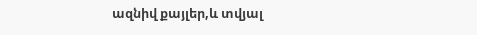ազնիվ քայլեր,և տվյալ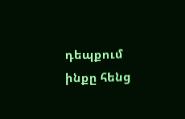դեպքում ինքը հենց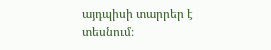այդպիսի տարրեր է տեսնում։